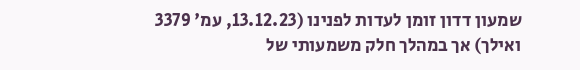שמעון דדון זומן לעדות לפנינו (13.12.23, עמ' 3379 ואילך) אך במהלך חלק משמעותי של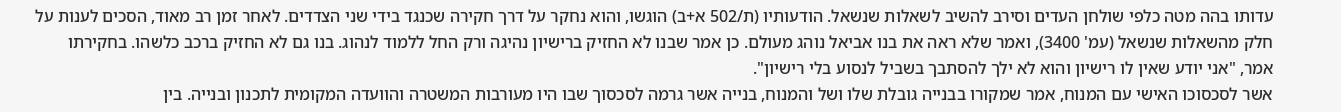עדותו בהה מטה כלפי שולחן העדים וסירב להשיב לשאלות שנשאל. הודעותיו (ת/502 א+ב) הוגשו, והוא נחקר על דרך חקירה שכנגד בידי שני הצדדים. לאחר זמן רב מאוד, הסכים לענות על חלק מהשאלות שנשאל (עמ' 3400), ואמר שלא ראה את בנו אביאל נוהג מעולם. כן אמר שבנו לא החזיק ברישיון נהיגה ורק החל ללמוד לנהוג. בנו גם לא החזיק ברכב כלשהו. בחקירתו אמר, "אני יודע שאין לו רישיון והוא לא ילך להסתבך בשביל לנסוע בלי רישיון".
אשר לסכסוכו האישי עם המנוח, אמר שמקורו בבנייה גובלת שלו ושל והמנוח, בנייה אשר גרמה לסכסוך שבו היו מעורבות המשטרה והוועדה המקומית לתכנון ובנייה. בין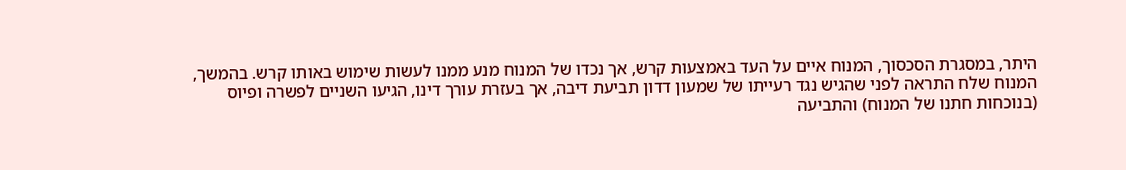היתר, במסגרת הסכסוך, המנוח איים על העד באמצעות קרש, אך נכדו של המנוח מנע ממנו לעשות שימוש באותו קרש. בהמשך, המנוח שלח התראה לפני שהגיש נגד רעייתו של שמעון דדון תביעת דיבה, אך בעזרת עורך דינו, הגיעו השניים לפשרה ופיוס (בנוכחות חתנו של המנוח) והתביעה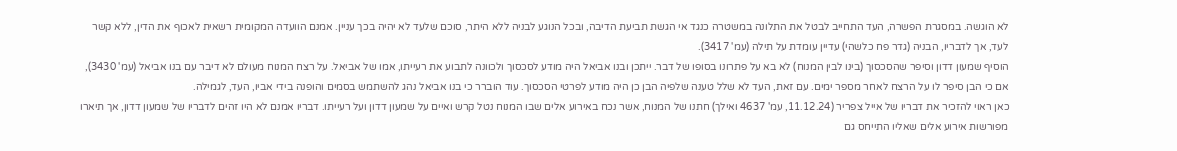לא הוגשה. במסגרת הפשרה, העד התחייב לבטל את התלונה במשטרה כנגד אי הגשת תביעת הדיבה, ובכל הנוגע לבניה ללא היתר, סוכם שלעד לא יהיה בכך עניין. אמנם הוועדה המקומית רשאית לאכוף את הדין, ללא קשר לעד, אך לדבריו, הבניה (גדר פח כלשהי) עדיין עומדת על תילה (עמ' 3417).
הוסיף שמעון דדון וסיפר שהסכסוך (בינו לבין המנוח) לא בא על פתרונו בסופו של דבר. ייתכן ובנו אביאל היה מודע לסכסוך ולכוונה לתבוע את רעייתו, אמו של אביאל. על רצח המנוח מעולם לא דיבר עם בנו אביאל (עמ' 3430), אם כי הבן סיפר לו על הרצח לאחר מספר ימים. עם זאת, העד לא שלל טענה שלפיה הבן כן היה מודע לפרטי הסכסוך. עוד הוברר כי בנו אביאל נהג להשתמש בסמים והופנה בידי אביו, העד, לגמילה.
כאן ראוי להזכיר את דבריו של אייל צפריר (11.12.24, עמ' 4637 ואילך) חתנו של המנוח, אשר נכח באירוע אלים שבו המנוח נטל קרש ואיים על שמעון דדון ועל רעייתו. דבריו אמנם לא היו זהים לדבריו של שמעון דדון, אך תיארו מפורשות אירוע אלים שאליו התייחס גם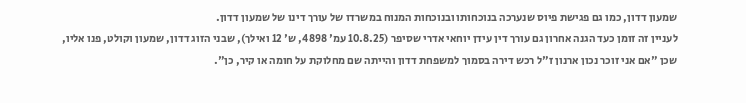שמעון דדון, כמו גם פגישת פיוס שנערכה בנוכחותו ובנוכחות המנוח במשרדו של עורך דינו של שמעון דדון.
לעניין זה זומן כעד הגנה אחרון גם עורך דין עידן יוחאי אדרי שסיפר (10.8.25 עמ' 4898, ש' 12 ואילך), שבני הזוג דדון, שמעון וקולט, פנו אליו, שכן "אם אני זוכר נכון ארנון ז"ל רכש דירה בסמוך למשפחת דדון והייתה שם מחלוקת על חומה או קיר, כן".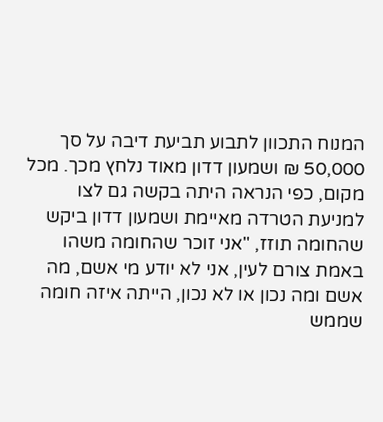המנוח התכוון לתבוע תביעת דיבה על סך 50,000 ₪ ושמעון דדון מאוד נלחץ מכך. מכל מקום, כפי הנראה היתה בקשה גם לצו למניעת הטרדה מאיימת ושמעון דדון ביקש שהחומה תוזז, "אני זוכר שהחומה משהו באמת צורם לעין, אני לא יודע מי אשם, מה אשם ומה נכון או לא נכון, הייתה איזה חומה שממש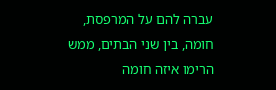עברה להם על המרפסת, חומה, בין שני הבתים, ממש הרימו איזה חומה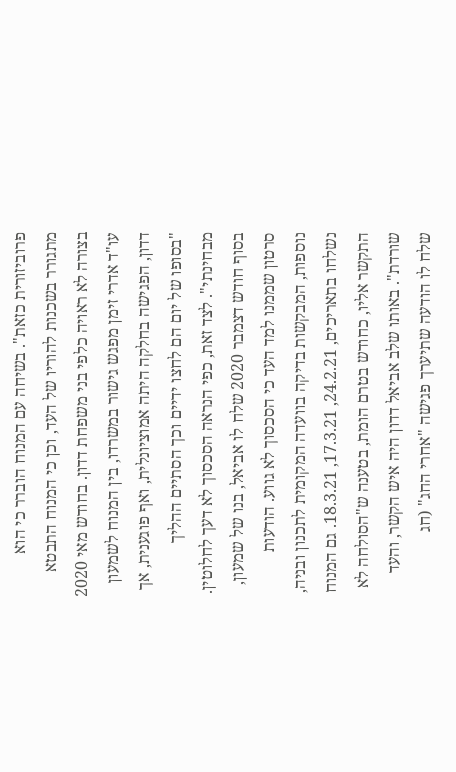פרוביזורית כזאת". בשיחה עם המנוח הוברר כי הוא מתגורר בשכנות להוריו של העד, וכן כי המנוח התבטא בצורה לא ראויה כלפי בני משפחת דדון. בחודש מאי 2020 עו"ד אדרי זימן מפגש גישור במשרדו, בין המנוח לשמעון דדון, הפגישה בחלקה היתה אמוציונלית, ואף פוגענית, אך "בסופו של יום הם לחצו ידיים וכך הסתיים ההליך מבחינתי". לצד זאת, כפי הנראה הסכסוך לא דעך לחלוטין. בסוף חודש דצמבר 2020 שלח לו אביאל, בנו של שמעון, סרטון שממנו למד העד כי הסכסוך לא גווע. הודעות נוספות, המבקשות בדיקה בוועדה המקומית לתכנון ובניה, נשלחו בתאריכים, 24.2.21, 17.3.21, 18.3.21. גם המנוח התקשר אליו, כחודש בטרם הומת, בטענה ש"הסולחה לא שורדת". באותו שלב אביאל דדון היה איש הקשר, והעד שלח לו הודעה שתיערך פגישה "אחרי החג" (חג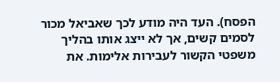הפסח). העד היה מודע לכך שאביאל מכור לסמים קשים, אך לא ייצג אותו בהליך משפטי הקשור לעבירות אלימות. את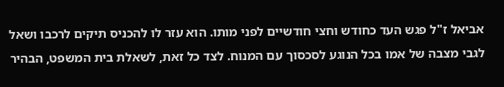אביאל ז"ל פגש העד כחודש וחצי חודשיים לפני מותו. הוא עזר לו להכניס תיקים לרכבו ושאל לגבי מצבה של אמו בכל הנוגע לסכסוך עם המנוח. לצד כל זאת, לשאלת בית המשפט, הבהיר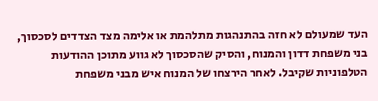העד שמעולם לא חזה בהתנהגות מתלהמת או אלימה מצד הצדדים לסכסוך, בני משפחת דדון והמנוח, והסיק שהסכסוך לא גווע מתוכן ההודעות הטלפוניות שקיבל. לאחר הירצחו של המנוח איש מבני משפחת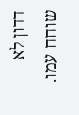דדון לא שוחח עמו.